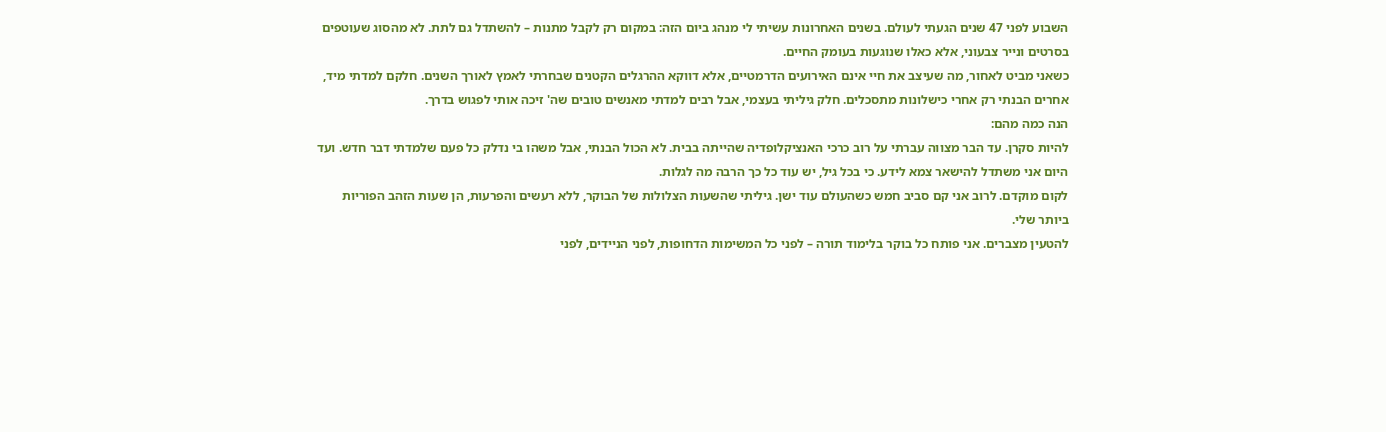השבוע לפני 47 שנים הגעתי לעולם. בשנים האחרונות עשיתי לי מנהג ביום הזה: במקום רק לקבל מתנות – להשתדל גם לתת. לא מהסוג שעוטפים בסרטים ונייר צבעוני, אלא כאלו שנוגעות בעומק החיים.
כשאני מביט לאחור, מה שעיצב את חיי אינם האירועים הדרמטיים, אלא דווקא ההרגלים הקטנים שבחרתי לאמץ לאורך השנים. חלקם למדתי מיד, אחרים הבנתי רק אחרי כישלונות מתסכלים. חלק גיליתי בעצמי, אבל רבים למדתי מאנשים טובים שה' זיכה אותי לפגוש בדרך.
הנה כמה מהם:
להיות סקרן. עד הבר מצווה עברתי על רוב כרכי האנציקלופדיה שהייתה בבית. לא הכול הבנתי, אבל משהו בי נדלק כל פעם שלמדתי דבר חדש. ועד היום אני משתדל להישאר צמא לידע. כי בכל גיל, יש עוד כל כך הרבה מה לגלות.
לקום מוקדם. לרוב אני קם סביב חמש כשהעולם עוד ישן. גיליתי שהשעות הצלולות של הבוקר, ללא רעשים והפרעות, הן שעות הזהב הפוריות ביותר שלי.
להטעין מצברים. אני פותח כל בוקר בלימוד תורה – לפני כל המשימות הדחופות, לפני הניידים, לפני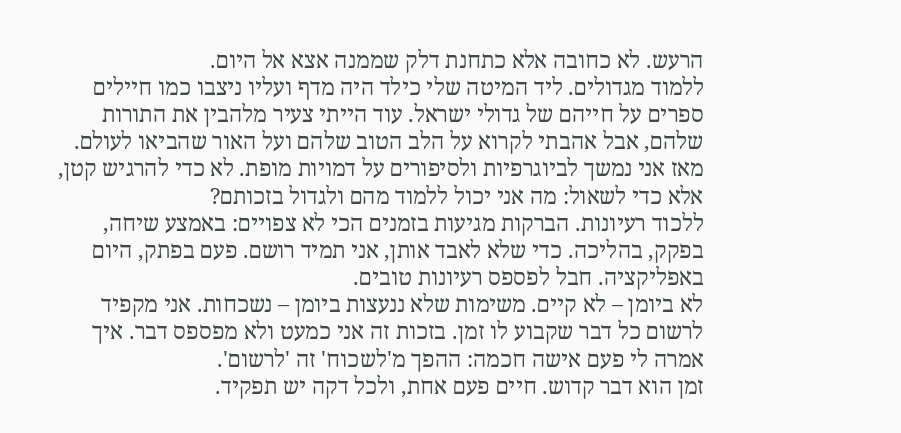הרעש. לא כחובה אלא כתחנת דלק שממנה אצא אל היום.
ללמוד מגדולים. ליד המיטה שלי כילד היה מדף ועליו ניצבו כמו חיילים ספרים על חייהם של גדולי ישראל. עוד הייתי צעיר מלהבין את התורות שלהם, אבל אהבתי לקרוא על הלב הטוב שלהם ועל האור שהביאו לעולם. מאז אני נמשך לביוגרפיות ולסיפורים על דמויות מופת. לא כדי להרגיש קטן, אלא כדי לשאול: מה אני יכול ללמוד מהם ולגדול בזכותם?
ללכוד רעיונות. הברקות מגיעות בזמנים הכי לא צפויים: באמצע שיחה, בפקק, בהליכה. כדי שלא לאבד אותן, אני תמיד רושם. פעם בפתק, היום באפליקציה. חבל לפספס רעיונות טובים.
לא ביומן – לא קיים. משימות שלא ננעצות ביומן – נשכחות. אני מקפיד לרשום כל דבר שקבוע לו זמן. בזכות זה אני כמעט ולא מפספס דבר. איך אמרה לי פעם אישה חכמה: ההפך מ'לשכוח' זה 'לרשום'.
זמן הוא דבר קדוש. חיים פעם אחת, ולכל דקה יש תפקיד.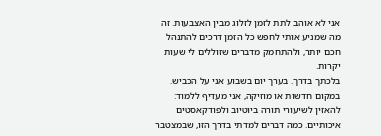אני לא אוהב לתת לזמן לזלוג מבין האצבעות. זה מה שמניע אותי לחפש כל הזמן דרכים להתנהל חכם יותר, ולהתחמק מדברים שזוללים לי שעות יקרות.
בלכתך בדרך. בערך יום בשבוע אני על הכביש. במקום חדשות או מוזיקה, אני מעדיף ללמוד: להאזין לשיעורי תורה ביוטיוב ולפודקאסטים איכותיים. כמה דברים למדתי בדרך הזו, שבמצטבר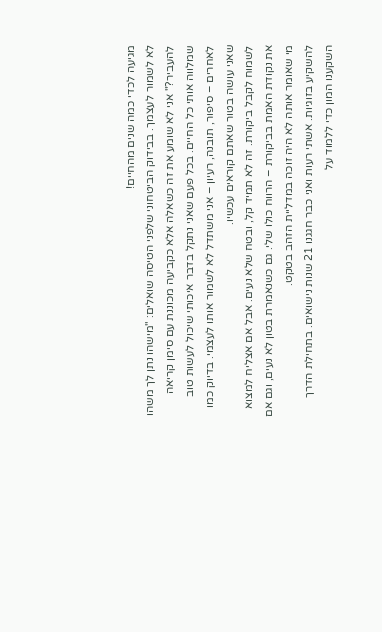מגיעה לכדי כמה שנים מהחיים!
לא לשמור לעצמך. בבידוק הביטחוני שלפני הטיסה שואלים: "מישהו נתן לך משהו להעביר?" אני לא שומע את זה כשאלה אלא כקביעה מכוננת עם סימן קריאה שמלווה אותי כל החיים. בכל פעם שאני נתקל בדבר איכותי שיכול לעשות טוב לאחרים – סיפור, תובנה, רעיון – אני משתדל לא לשמור אותו לעצמי. בדיוק כמו שאני עושה בטור שאתם קוראים עכשיו.
לשמוח לקבל ביקורת. זה לא תמיד קל, ובטח שלא נעים. אבל אם אצליח למצוא את נקודת האמת בביקורת – הרווח כולו שלי. גם כשנאמרת בטון לא נעים, וגם אם מי שאומר אותה לא היה זוכה במדליית הזהב בטקט.
להשקיע בזוגיות. אשתי רעות ואני כבר חגגנו 21 שנות נישואים. בתחילת הדרך השקענו המון כדי ללמוד על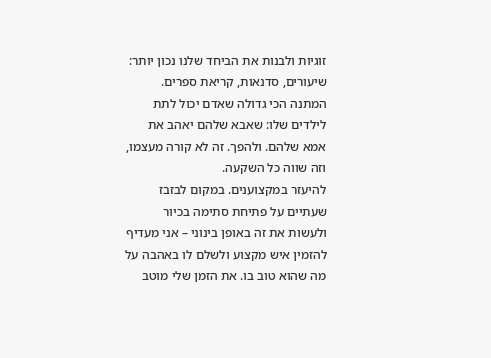זוגיות ולבנות את הביחד שלנו נכון יותר: שיעורים, סדנאות, קריאת ספרים. המתנה הכי גדולה שאדם יכול לתת לילדים שלו: שאבא שלהם יאהב את אמא שלהם. ולהפך. זה לא קורה מעצמו, וזה שווה כל השקעה.
להיעזר במקצוענים. במקום לבזבז שעתיים על פתיחת סתימה בכיור ולעשות את זה באופן בינוני – אני מעדיף להזמין איש מקצוע ולשלם לו באהבה על מה שהוא טוב בו. את הזמן שלי מוטב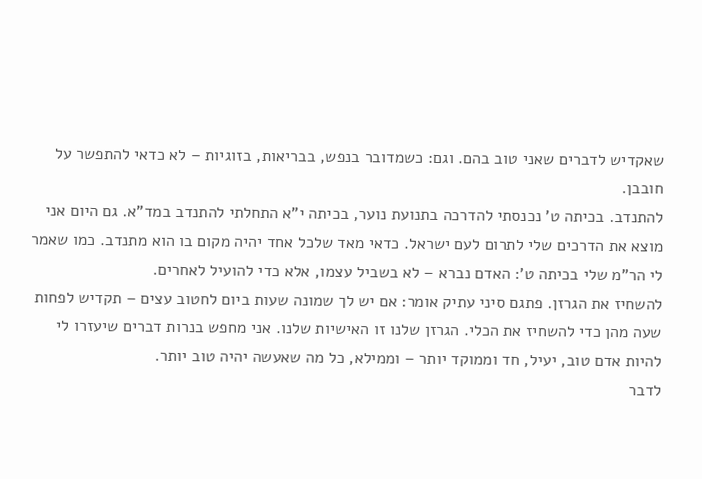שאקדיש לדברים שאני טוב בהם. וגם: כשמדובר בנפש, בבריאות, בזוגיות – לא כדאי להתפשר על חובבן.
להתנדב. בכיתה ט' נכנסתי להדרכה בתנועת נוער, בכיתה י"א התחלתי להתנדב במד"א. גם היום אני מוצא את הדרכים שלי לתרום לעם ישראל. כדאי מאד שלכל אחד יהיה מקום בו הוא מתנדב. כמו שאמר לי הר"מ שלי בכיתה ט': האדם נברא – לא בשביל עצמו, אלא כדי להועיל לאחרים.
להשחיז את הגרזן. פתגם סיני עתיק אומר: אם יש לך שמונה שעות ביום לחטוב עצים – תקדיש לפחות שעה מהן כדי להשחיז את הכלי. הגרזן שלנו זו האישיות שלנו. אני מחפש בנרות דברים שיעזרו לי להיות אדם טוב, יעיל, חד וממוקד יותר – וממילא, כל מה שאעשה יהיה טוב יותר.
לדבר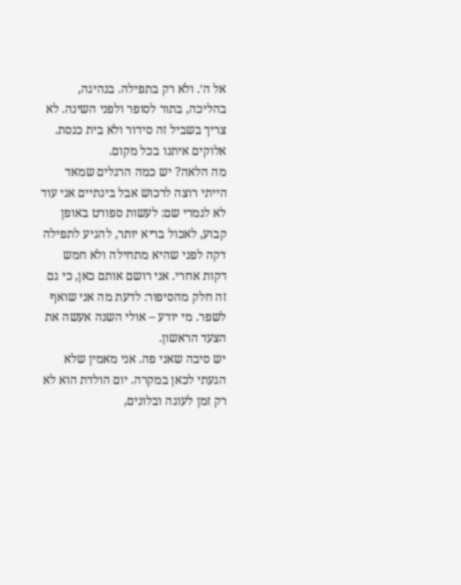אל ה׳. ולא רק בתפילה. בנהיגה, בהליכה, בתור לסופר ולפני השינה. לא צריך בשביל זה סידור ולא בית כנסת. אלוקים איתנו בכל מקום.
מה הלאה? יש כמה הרגלים שמאד הייתי רוצה לרכוש אבל בינתיים אני עוד לא לגמרי שם: לעשות ספורט באופן קבוע, לאכול בריא יותר, להגיע לתפילה דקה לפני שהיא מתחילה ולא חמש דקות אחרי. אני רושם אותם כאן, כי גם זה חלק מהסיפור: לדעת מה אני שואף לשפר. מי יודע – אולי השנה אעשה את הצעד הראשון.
יש סיבה שאני פה. אני מאמין שלא הגעתי לכאן במקרה. יום הולדת הוא לא רק זמן לעוגה ובלונים,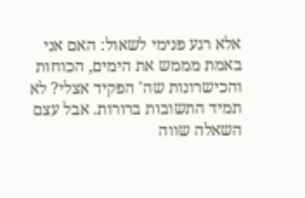אלא רגע פנימי לשאול: האם אני באמת מממש את הימים, הכוחות והכישרונות שה' הפקיד אצלי? לא תמיד התשובות ברורות. אבל עצם השאלה שווה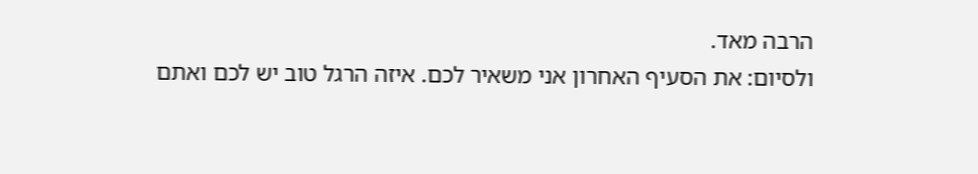הרבה מאד.
ולסיום: את הסעיף האחרון אני משאיר לכם. איזה הרגל טוב יש לכם ואתם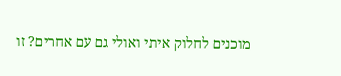מוכנים לחלוק איתי ואולי גם עם אחרים? זו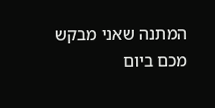המתנה שאני מבקש מכם ביום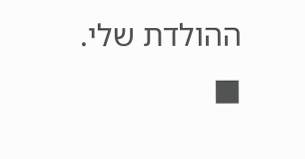ההולדת שלי. ■